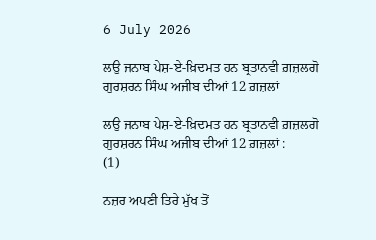6 July 2026

ਲਉ ਜਨਾਬ ਪੇਸ਼-ਏ-ਖ਼ਿਦਮਤ ਹਨ ਬ੍ਰਤਾਨਵੀ ਗ਼ਜ਼ਲਗੋ ਗੁਰਸ਼ਰਨ ਸਿੰਘ ਅਜੀਬ ਦੀਆਂ 12 ਗ਼ਜ਼ਲਾਂ

ਲਉ ਜਨਾਬ ਪੇਸ਼-ਏ-ਖ਼ਿਦਮਤ ਹਨ ਬ੍ਰਤਾਨਵੀ ਗ਼ਜ਼ਲਗੋ
ਗੁਰਸ਼ਰਨ ਸਿੰਘ ਅਜੀਬ ਦੀਆਂ 12 ਗ਼ਜ਼ਲਾਂ :
(1)

ਨਜ਼ਰ ਅਪਣੀ ਤਿਰੇ ਮੁੱਖ ਤੋਂ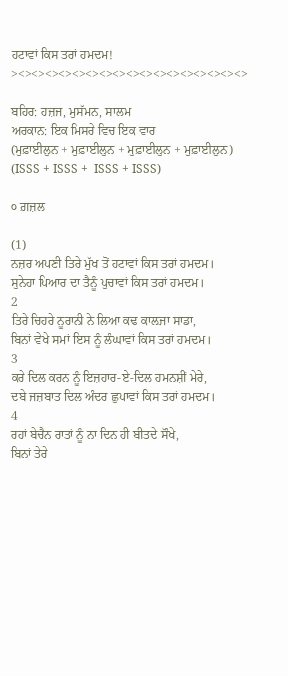ਹਟਾਵਾਂ ਕਿਸ ਤਰਾਂ ਹਮਦਮ!
><><><><><><><><><><><><><><><><><>

ਬਹਿਰ: ਹਜ਼ਜ, ਮੁਸੱਮਨ, ਸਾਲਮ
ਅਰਕਾਨ: ਇਕ ਮਿਸਰੇ ਵਿਚ ਇਕ ਵਾਰ
(ਮੁਫ਼ਾਈਲੁਨ + ਮੁਫ਼ਾਈਲੁਨ + ਮੁਫ਼ਾਈਲੁਨ + ਮੁਫ਼ਾਈਲੁਨ)
(ISSS + ISSS +  ISSS + ISSS)

੦ ਗ਼ਜ਼ਲ

(1)
ਨਜ਼ਰ ਅਪਣੀ ਤਿਰੇ ਮੁੱਖ ਤੋਂ ਹਟਾਵਾਂ ਕਿਸ ਤਰਾਂ ਹਮਦਮ।
ਸੁਨੇਹਾ ਪਿਆਰ ਦਾ ਤੈਨੂੰ ਪੁਚਾਵਾਂ ਕਿਸ ਤਰਾਂ ਹਮਦਮ।
2
ਤਿਰੇ ਚਿਹਰੇ ਨੂਰਾਨੀ ਨੇ ਲਿਆ ਕਢ ਕਾਲ਼ਜਾ ਸਾਡਾ,
ਬਿਨਾਂ ਵੇਖੇ ਸਮਾਂ ਇਸ ਨੂੰ ਲੰਘਾਵਾਂ ਕਿਸ ਤਰਾਂ ਹਮਦਮ।
3
ਕਰੇ ਦਿਲ ਕਰਨ ਨੂੰ ਇਜ਼ਹਾਰ-ਏ-ਦਿਲ ਹਮਨਸ਼ੀਂ ਮੇਰੇ,
ਦਬੇ ਜਜ਼ਬਾਤ ਦਿਲ ਅੰਦਰ ਛੁਪਾਵਾਂ ਕਿਸ ਤਰਾਂ ਹਮਦਮ।
4
ਰਹਾਂ ਬੇਚੈਨ ਰਾਤਾਂ ਨੂੰ ਨਾ ਦਿਨ ਹੀ ਬੀਤਦੇ ਸੌਖੇ,
ਬਿਨਾਂ ਤੇਰੇ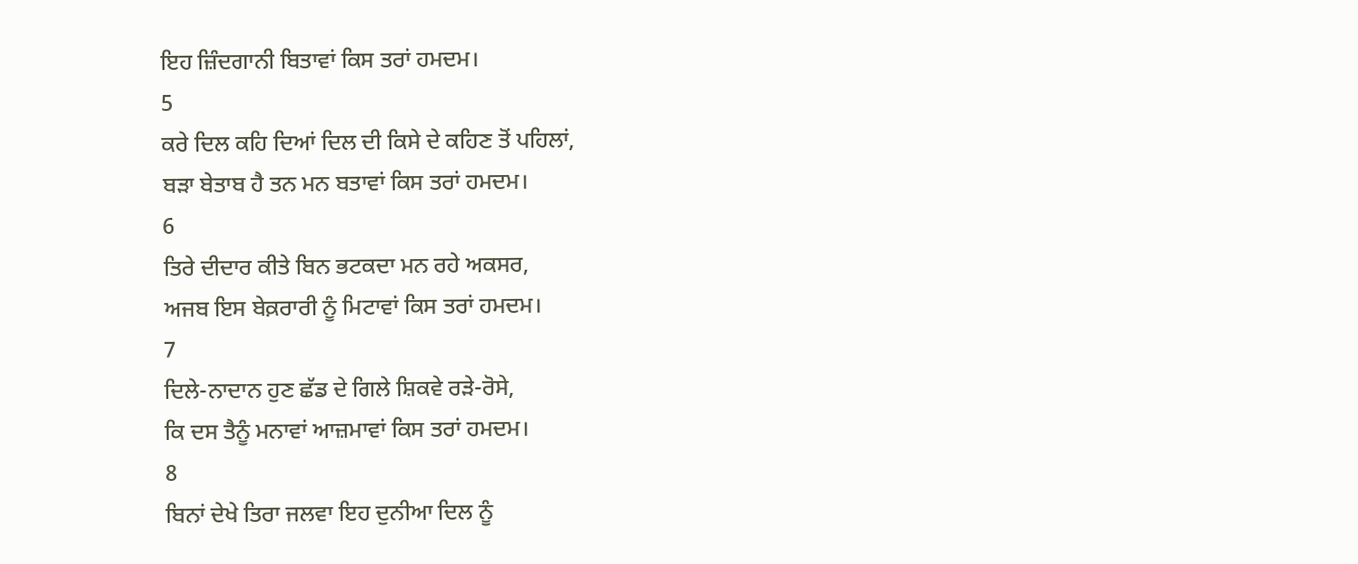ਇਹ ਜ਼ਿੰਦਗਾਨੀ ਬਿਤਾਵਾਂ ਕਿਸ ਤਰਾਂ ਹਮਦਮ।
5
ਕਰੇ ਦਿਲ ਕਹਿ ਦਿਆਂ ਦਿਲ ਦੀ ਕਿਸੇ ਦੇ ਕਹਿਣ ਤੋਂ ਪਹਿਲਾਂ,
ਬਡ਼ਾ ਬੇਤਾਬ ਹੈ ਤਨ ਮਨ ਬਤਾਵਾਂ ਕਿਸ ਤਰਾਂ ਹਮਦਮ।
6
ਤਿਰੇ ਦੀਦਾਰ ਕੀਤੇ ਬਿਨ ਭਟਕਦਾ ਮਨ ਰਹੇ ਅਕਸਰ,
ਅਜਬ ਇਸ ਬੇਕ਼ਰਾਰੀ ਨੂੰ ਮਿਟਾਵਾਂ ਕਿਸ ਤਰਾਂ ਹਮਦਮ।
7
ਦਿਲੇ-ਨਾਦਾਨ ਹੁਣ ਛੱਡ ਦੇ ਗਿਲੇ ਸ਼ਿਕਵੇ ਰਡ਼ੇ-ਰੋਸੇ,
ਕਿ ਦਸ ਤੈਨੂੰ ਮਨਾਵਾਂ ਆਜ਼ਮਾਵਾਂ ਕਿਸ ਤਰਾਂ ਹਮਦਮ।
8
ਬਿਨਾਂ ਦੇਖੇ ਤਿਰਾ ਜਲਵਾ ਇਹ ਦੁਨੀਆ ਦਿਲ ਨੂੰ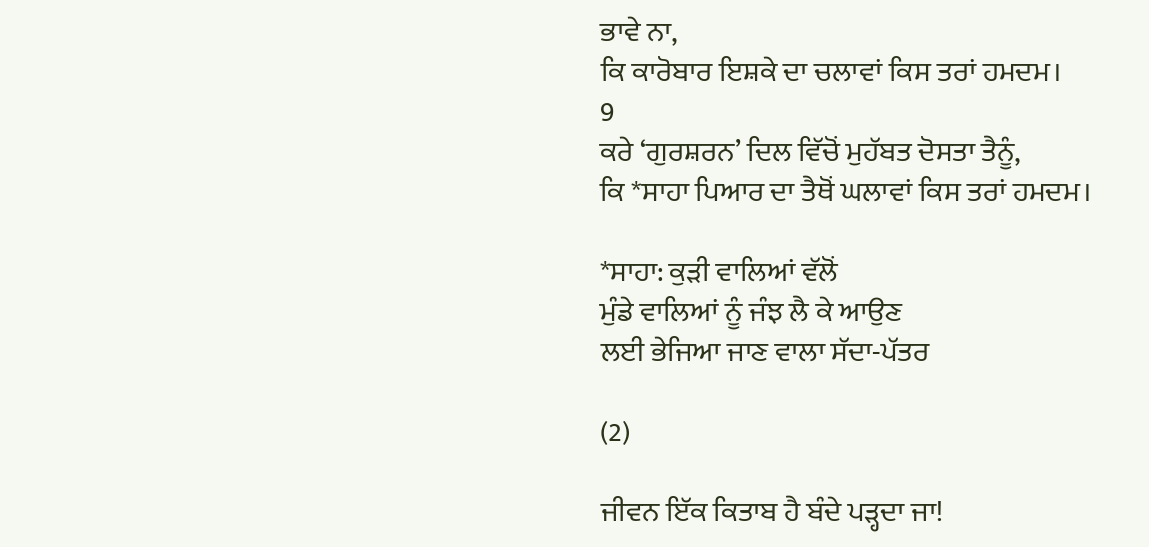ਭਾਵੇ ਨਾ,
ਕਿ ਕਾਰੋਬਾਰ ਇਸ਼ਕੇ ਦਾ ਚਲਾਵਾਂ ਕਿਸ ਤਰਾਂ ਹਮਦਮ।
9
ਕਰੇ ‘ਗੁਰਸ਼ਰਨ’ ਦਿਲ ਵਿੱਚੋਂ ਮੁਹੱਬਤ ਦੋਸਤਾ ਤੈਨੂੰ,
ਕਿ *ਸਾਹਾ ਪਿਆਰ ਦਾ ਤੈਥੋਂ ਘਲਾਵਾਂ ਕਿਸ ਤਰਾਂ ਹਮਦਮ।

*ਸਾਹਾ: ਕੁੜੀ ਵਾਲਿਆਂ ਵੱਲੋਂ
ਮੁੰਡੇ ਵਾਲਿਆਂ ਨੂੰ ਜੰਝ ਲੈ ਕੇ ਆਉਣ
ਲਈ ਭੇਜਿਆ ਜਾਣ ਵਾਲਾ ਸੱਦਾ-ਪੱਤਰ

(2)

ਜੀਵਨ ਇੱਕ ਕਿਤਾਬ ਹੈ ਬੰਦੇ ਪਡ਼੍ਹਦਾ ਜਾ!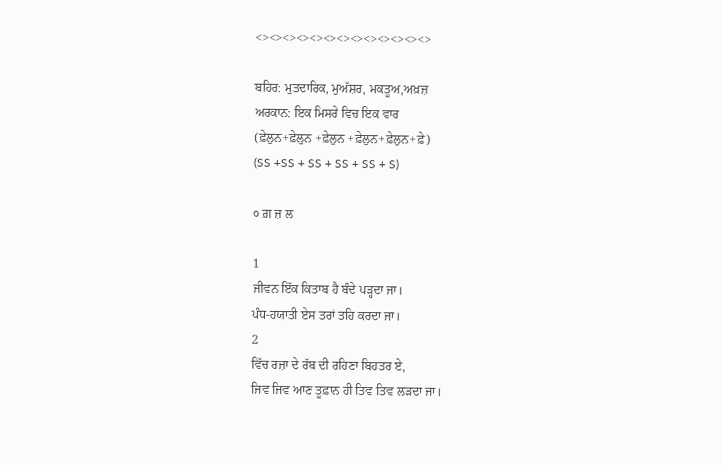<><><><><><><><><><><><><>

ਬਹਿਰ: ਮੁਤਦਾਰਿਕ, ਮੁਅੱਸ਼ਰ, ਮਕਤੂਅ,ਅਖ਼ਜ਼
ਅਰਕਾਨ: ਇਕ ਮਿਸਰੇ ਵਿਚ ਇਕ ਵਾਰ
(ਫ਼ੇਲੁਨ+ਫ਼ੇਲੁਨ +ਫ਼ੇਲੁਨ +ਫ਼ੇਲੁਨ+ਫ਼ੇਲੁਨ+ਫ਼ੇ)
(SS +SS + SS + SS + SS + S)

੦ ਗ਼ ਜ਼ ਲ

1
ਜੀਵਨ ਇੱਕ ਕਿਤਾਬ ਹੈ ਬੰਦੇ ਪਡ਼੍ਹਦਾ ਜਾ।
ਪੰਧ-ਹਯਾਤੀ ਏਸ ਤਰਾਂ ਤਹਿ ਕਰਦਾ ਜਾ।
2
ਵਿੱਚ ਰਜ਼ਾ ਦੇ ਰੱਬ ਦੀ ਰਹਿਣਾ ਬਿਹਤਰ ਏ,
ਜਿਵ ਜਿਵ ਆਣ ਤੂਫ਼ਾਨ ਹੀ ਤਿਵ ਤਿਵ ਲਡ਼ਦਾ ਜਾ।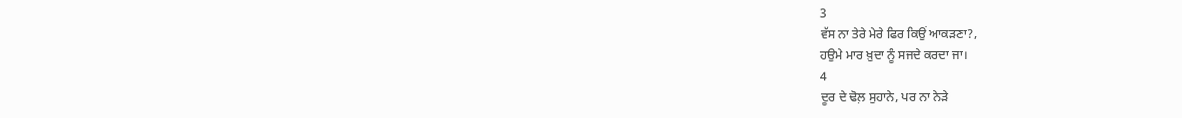3
ਵੱਸ ਨਾ ਤੇਰੇ ਮੇਰੇ ਫਿਰ ਕਿਉਂ ਆਕਡ਼ਣਾ?,
ਹਉਮੇ ਮਾਰ ਖ਼ੁਦਾ ਨੂੰ ਸਜਦੇ ਕਰਦਾ ਜਾ।
4
ਦੂਰ ਦੇ ਢੋਲ਼ ਸੁਹਾਨੇ, ਪਰ ਨਾ ਨੇਡ਼ੇ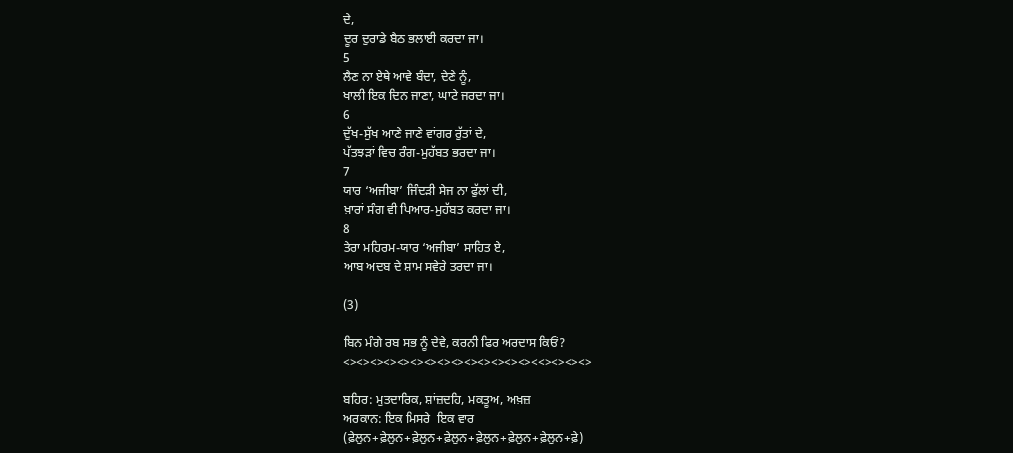ਦੇ,
ਦੂਰ ਦੁਰਾਡੇ ਬੈਠ ਭਲਾਈ ਕਰਦਾ ਜਾ।
5
ਲੈਣ ਨਾ ਏਥੇ ਆਵੇ ਬੰਦਾ, ਦੇਣੇ ਨੂੰ,
ਖਾਲੀ ਇਕ ਦਿਨ ਜਾਣਾ, ਘਾਟੇ ਜਰਦਾ ਜਾ।
6
ਦੁੱਖ-ਸੁੱਖ ਆਣੇ ਜਾਣੇ ਵਾਂਗਰ ਰੁੱਤਾਂ ਦੇ,
ਪੱਤਝਡ਼ਾਂ ਵਿਚ ਰੰਗ-ਮੁਹੱਬਤ ਭਰਦਾ ਜਾ।
7
ਯਾਰ ‘ਅਜੀਬਾ’ ਜਿੰਦਡ਼ੀ ਸੇਜ ਨਾ ਫੁੱਲਾਂ ਦੀ,
ਖ਼ਾਰਾਂ ਸੰਗ ਵੀ ਪਿਆਰ-ਮੁਹੱਬਤ ਕਰਦਾ ਜਾ।
8
ਤੇਰਾ ਮਹਿਰਮ-ਯਾਰ ‘ਅਜੀਬਾ’ ਸਾਹਿਤ ਏ,
ਆਬ ਅਦਬ ਦੇ ਸ਼ਾਮ ਸਵੇਰੇ ਤਰਦਾ ਜਾ।

(3)

ਬਿਨ ਮੰਗੇ ਰਬ ਸਭ ਨੂੰ ਦੇਵੇ, ਕਰਨੀ ਫਿਰ ਅਰਦਾਸ ਕਿਓਂ?
<><><><><><><><><><><><><><><<><><><>

ਬਹਿਰ: ਮੁਤਦਾਰਿਕ, ਸ਼ਾਂਜ਼ਦਹਿ, ਮਕਤੂਅ, ਅਖ਼ਜ਼
ਅਰਕਾਨ: ਇਕ ਮਿਸਰੇ  ਇਕ ਵਾਰ
(ਫ਼ੇਲੁਨ+ਫ਼ੇਲੁਨ+ਫ਼ੇਲੁਨ+ਫ਼ੇਲੁਨ+ਫ਼ੇਲੁਨ+ਫ਼ੇਲੁਨ+ਫ਼ੇਲੁਨ+ਫ਼ੇ)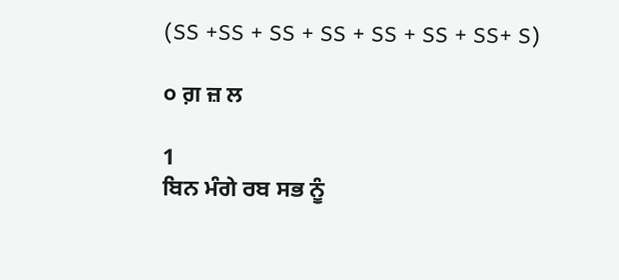(SS +SS + SS + SS + SS + SS + SS+ S)

੦ ਗ਼ ਜ਼ ਲ

1
ਬਿਨ ਮੰਗੇ ਰਬ ਸਭ ਨੂੰ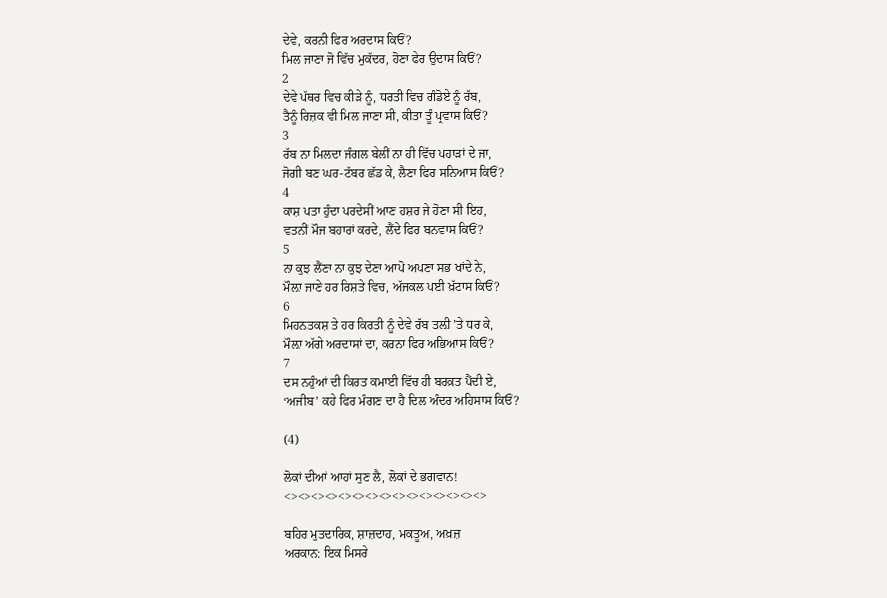ਦੇਵੇ, ਕਰਨੀ ਫਿਰ ਅਰਦਾਸ ਕਿਓਂ?
ਮਿਲ ਜਾਣਾ ਜੋ ਵਿੱਚ ਮੁਕੱਦਰ, ਹੋਣਾ ਫੇਰ ਉਦਾਸ ਕਿਓਂ?
2
ਦੇਵੇ ਪੱਥਰ ਵਿਚ ਕੀਡ਼ੇ ਨੂੰ, ਧਰਤੀ ਵਿਚ ਗੰਡੋਏ ਨੂੰ ਰੱਬ,
ਤੈਨੂੰ ਰਿਜ਼ਕ ਵੀ ਮਿਲ ਜਾਣਾ ਸੀ, ਕੀਤਾ ਤੂੰ ਪ੍ਰਵਾਸ ਕਿਓਂ?
3
ਰੱਬ ਨਾ ਮਿਲਦਾ ਜੰਗਲ ਬੇਲੀਂ ਨਾ ਹੀ ਵਿੱਚ ਪਹਾਡ਼ਾਂ ਦੇ ਜਾ,
ਜੋਗੀ ਬਣ ਘਰ-ਟੱਬਰ ਛੱਡ ਕੇ, ਲੈਣਾ ਫਿਰ ਸਨਿਆਸ ਕਿਓਂ?
4
ਕਾਸ਼ ਪਤਾ ਹੁੰਦਾ ਪਰਦੇਸੀਂ ਆਣ ਹਸ਼ਰ ਜੇ ਹੋਣਾ ਸੀ ਇਹ,
ਵਤਨੀਂ ਮੌਜ ਬਹਾਰਾਂ ਕਰਦੇ, ਲੈਂਦੇ ਫਿਰ ਬਨਵਾਸ ਕਿਓਂ?
5
ਨਾ ਕੁਝ ਲੈਂਣਾ ਨਾ ਕੁਝ ਦੇਣਾ ਆਪੋ ਅਪਣਾ ਸਭ ਖਾਂਦੇ ਨੇ,
ਮੌਲ਼ਾ ਜਾਣੇ ਹਰ ਰਿਸ਼ਤੇ ਵਿਚ, ਅੱਜਕਲ ਪਈ ਖ਼ੱਟਾਸ ਕਿਓਂ?
6
ਮਿਹਨਤਕਸ਼ ਤੇ ਹਰ ਕਿਰਤੀ ਨੂੰ ਦੇਵੇ ਰੱਬ ਤਲ਼ੀ ’ਤੇ ਧਰ ਕੇ,
ਮੌਲ਼ਾ ਅੱਗੇ ਅਰਦਾਸਾਂ ਦਾ, ਕਰਨਾ ਫਿਰ ਅਭਿਆਸ ਕਿਓਂ?
7
ਦਸ ਨਹੁੰਆਂ ਦੀ ਕਿਰਤ ਕਮਾਈ ਵਿੱਚ ਹੀ ਬਰਕ਼ਤ ਪੈਂਦੀ ਏ,
‘ਅਜੀਬ’ ਕਹੇ ਫਿਰ ਮੰਗਣ ਦਾ ਹੈ ਦਿਲ ਅੰਦਰ ਅਹਿਸਾਸ ਕਿਓਂ?

(4)

ਲੋਕਾਂ ਦੀਆਂ ਆਹਾਂ ਸੁਣ ਲੈ, ਲੋਕਾਂ ਦੇ ਭਗਵਾਨ!
<><><><><><><><><><><><><><><>

ਬਹਿਰ ਮੁਤਦਾਰਿਕ, ਸ਼ਾਜ਼ਦਾਹ, ਮਕਤੂਅ, ਅਖ਼ਜ਼
ਅਰਕਾਨ: ਇਕ ਮਿਸਰੇ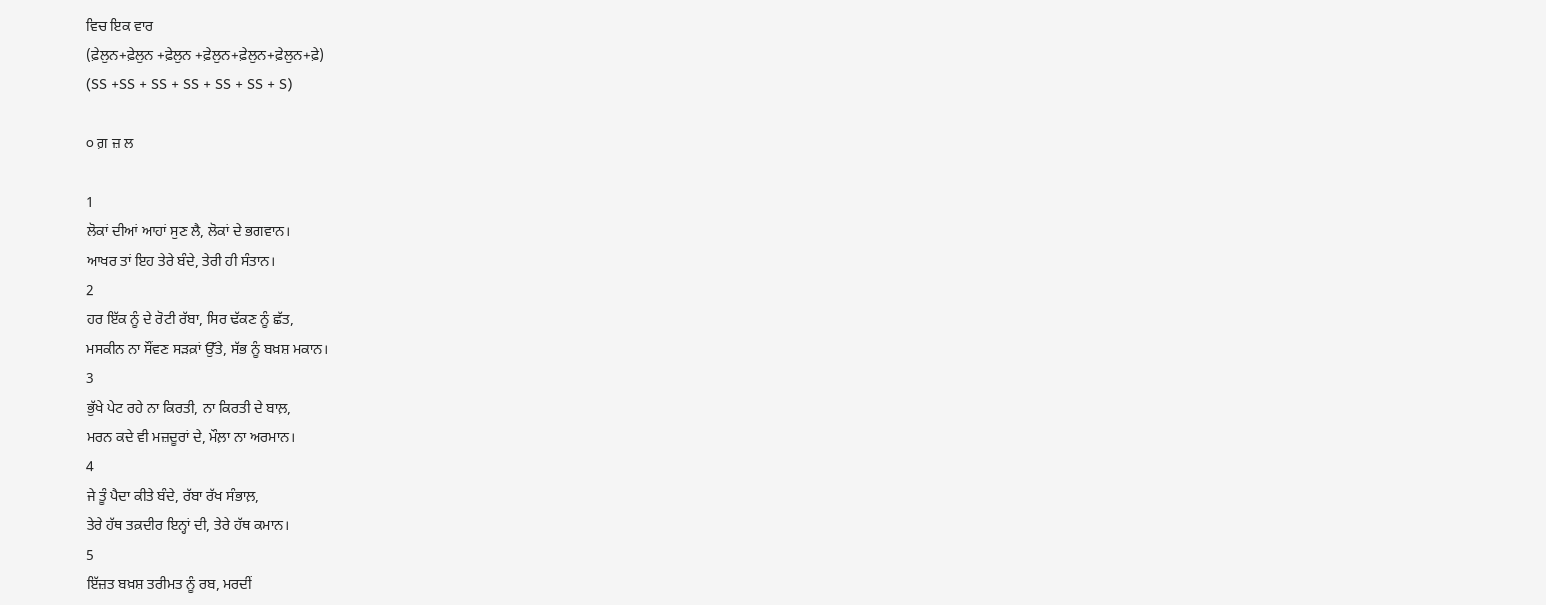ਵਿਚ ਇਕ ਵਾਰ
(ਫ਼ੇਲੁਨ+ਫ਼ੇਲੁਨ +ਫ਼ੇਲੁਨ +ਫ਼ੇਲੁਨ+ਫ਼ੇਲੁਨ+ਫ਼ੇਲੁਨ+ਫ਼ੇ)
(SS +SS + SS + SS + SS + SS + S)

੦ ਗ਼ ਜ਼ ਲ

1
ਲੋਕਾਂ ਦੀਆਂ ਆਹਾਂ ਸੁਣ ਲੈ, ਲੋਕਾਂ ਦੇ ਭਗਵਾਨ।
ਆਖਰ ਤਾਂ ਇਹ ਤੇਰੇ ਬੰਦੇ, ਤੇਰੀ ਹੀ ਸੰਤਾਨ।
2
ਹਰ ਇੱਕ ਨੂੰ ਦੇ ਰੋਟੀ ਰੱਬਾ, ਸਿਰ ਢੱਕਣ ਨੂੰ ਛੱਤ,
ਮਸਕੀਨ ਨਾ ਸੌਂਵਣ ਸਡ਼ਕ਼ਾਂ ਉੱਤੇ, ਸੱਭ ਨੂੰ ਬਖ਼ਸ਼ ਮਕਾਨ।
3
ਭੁੱਖੇ ਪੇਟ ਰਹੇ ਨਾ ਕਿਰਤੀ, ਨਾ ਕਿਰਤੀ ਦੇ ਬਾਲ਼,
ਮਰਨ ਕਦੇ ਵੀ ਮਜ਼ਦੂਰਾਂ ਦੇ, ਮੌਲ਼ਾ ਨਾ ਅਰਮਾਨ।
4
ਜੇ ਤੂੰ ਪੈਦਾ ਕੀਤੇ ਬੰਦੇ, ਰੱਬਾ ਰੱਖ ਸੰਭਾਲ਼,
ਤੇਰੇ ਹੱਥ ਤਕ਼ਦੀਰ ਇਨ੍ਹਾਂ ਦੀ, ਤੇਰੇ ਹੱਥ ਕਮਾਨ।
5
ਇੱਜ਼ਤ ਬਖ਼ਸ਼ ਤਰੀਮਤ ਨੂੰ ਰਬ, ਮਰਦੀਂ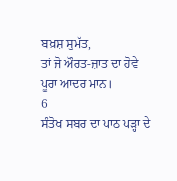ਬਖ਼ਸ਼ ਸੁਮੱਤ,
ਤਾਂ ਜੋ ਔਰਤ-ਜ਼ਾਤ ਦਾ ਹੋਵੇ ਪੂਰਾ ਆਦਰ ਮਾਨ।
6
ਸੰਤੋਖ ਸਬਰ ਦਾ ਪਾਠ ਪਡ਼੍ਹਾ ਦੇ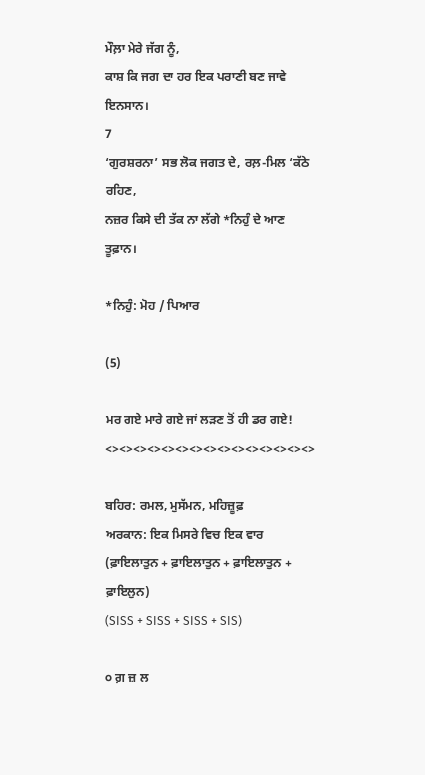ਮੌਲ਼ਾ ਮੇਰੇ ਜੱਗ ਨੂੰ,
ਕਾਸ਼ ਕਿ ਜਗ ਦਾ ਹਰ ਇਕ ਪਰਾਣੀ ਬਣ ਜਾਵੇ ਇਨਸਾਨ।
7
‘ਗੁਰਸ਼ਰਨਾ’ ਸਭ ਲੋਕ ਜਗਤ ਦੇ, ਰਲ਼-ਮਿਲ ‘ਕੱਠੇ ਰਹਿਣ,
ਨਜ਼ਰ ਕਿਸੇ ਦੀ ਤੱਕ ਨਾ ਲੱਗੇ *ਨਿਹੁੰ ਦੇ ਆਣ ਤੂਫ਼ਾਨ।

*ਨਿਹੁੰ: ਮੋਹ / ਪਿਆਰ

(5)

ਮਰ ਗਏ ਮਾਰੇ ਗਏ ਜਾਂ ਲਡ਼ਣ ਤੋਂ ਹੀ ਡਰ ਗਏ!
<><><><><><><><><><><><><><><>

ਬਹਿਰ: ਰਮਲ, ਮੁਸੱਮਨ, ਮਹਿਜ਼ੂਫ਼
ਅਰਕਾਨ: ਇਕ ਮਿਸਰੇ ਵਿਚ ਇਕ ਵਾਰ
(ਫ਼ਾਇਲਾਤੁਨ + ਫ਼ਾਇਲਾਤੁਨ + ਫ਼ਾਇਲਾਤੁਨ + ਫ਼ਾਇਲੁਨ)
(SISS + SISS + SISS + SIS)

੦ ਗ਼ ਜ਼ ਲ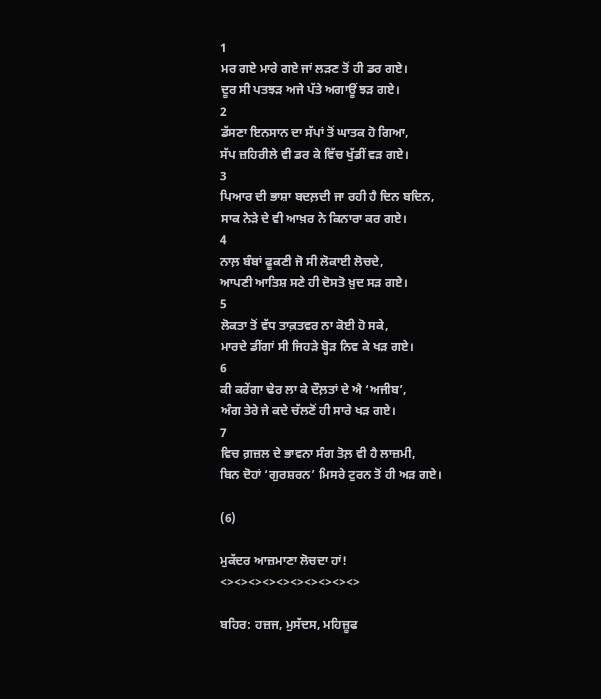1
ਮਰ ਗਏ ਮਾਰੇ ਗਏ ਜਾਂ ਲਡ਼ਣ ਤੋਂ ਹੀ ਡਰ ਗਏ।
ਦੂਰ ਸੀ ਪਤਝਡ਼ ਅਜੇ ਪੱਤੇ ਅਗਾਊਂ ਝਡ਼ ਗਏ।
2
ਡੱਸਣਾ ਇਨਸਾਨ ਦਾ ਸੱਪਾਂ ਤੋਂ ਘਾਤਕ ਹੋ ਗਿਆ,
ਸੱਪ ਜ਼ਹਿਰੀਲੇ ਵੀ ਡਰ ਕੇ ਵਿੱਚ ਖੁੱਡੀਂ ਵਡ਼ ਗਏ।
3
ਪਿਆਰ ਦੀ ਭਾਸ਼ਾ ਬਦਲ਼ਦੀ ਜਾ ਰਹੀ ਹੈ ਦਿਨ ਬਦਿਨ,
ਸਾਕ ਨੇਡ਼ੇ ਦੇ ਵੀ ਆਖ਼ਰ ਨੇ ਕਿਨਾਰਾ ਕਰ ਗਏ।
4
ਨਾਲ਼ ਬੰਬਾਂ ਫੂਕਣੀ ਜੋ ਸੀ ਲੋਕਾਈ ਲੋਚਦੇ,
ਆਪਣੀ ਆਤਿਸ਼ ਸਣੇ ਹੀ ਦੋਸਤੋ ਖ਼ੁਦ ਸਡ਼ ਗਏ।
5
ਲੋਕਤਾ ਤੋਂ ਵੱਧ ਤਾਕ਼ਤਵਰ ਨਾ ਕੋਈ ਹੋ ਸਕੇ,
ਮਾਰਦੇ ਡੀਂਗਾਂ ਸੀ ਜਿਹਡ਼ੇ ਬ੍ਹੋਡ਼ ਨਿਵ ਕੇ ਖਡ਼ ਗਏ।
6
ਕੀ ਕਰੇਂਗਾ ਢੇਰ ਲਾ ਕੇ ਦੌਲ਼ਤਾਂ ਦੇ ਐ ‘ਅਜੀਬ’,
ਅੰਗ ਤੇਰੇ ਜੇ ਕਦੇ ਚੱਲਣੋਂ ਹੀ ਸਾਰੇ ਖਡ਼ ਗਏ।
7
ਵਿਚ ਗ਼ਜ਼ਲ ਦੇ ਭਾਵਨਾ ਸੰਗ ਤੋਲ਼ ਵੀ ਹੈ ਲਾਜ਼ਮੀ,
ਬਿਨ ਦੋਹਾਂ ‘ਗੁਰਸ਼ਰਨ’ ਮਿਸਰੇ ਟੁਰਨ ਤੋਂ ਹੀ ਅਡ਼ ਗਏ।

(6)

ਮੁਕੱਦਰ ਆਜ਼ਮਾਣਾ ਲੋਚਦਾ ਹਾਂ!
<><><><><><><><><><>

ਬਹਿਰ: ਹਜ਼ਜ, ਮੁਸੱਦਸ, ਮਹਿਜ਼ੂਫ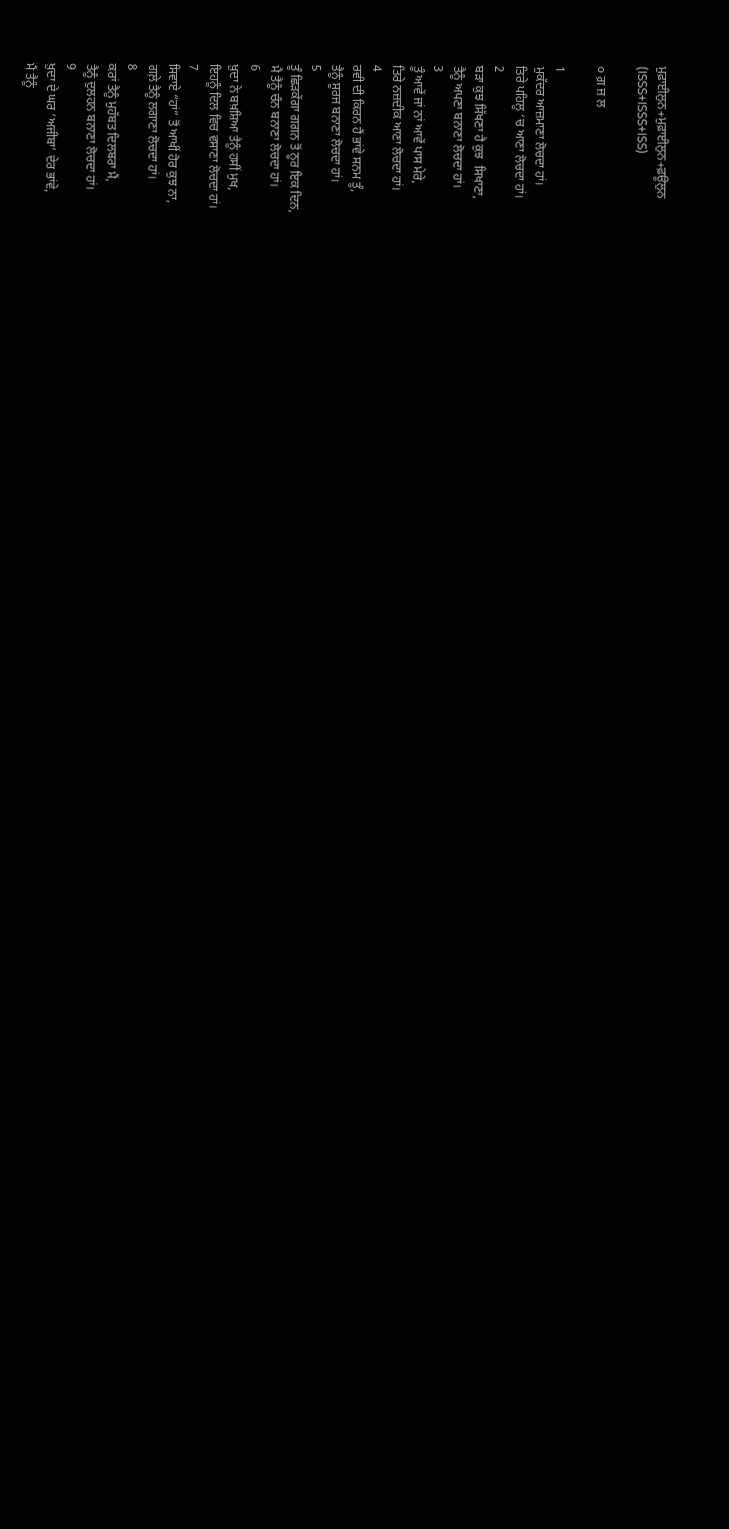ਮੁਫ਼ਾਈਲੁਨ+ਮੁਫ਼ਾਈਲੁਨ+ਫ਼ਊਲੁਨ
(ISSS+ISSS+ISS)

੦ ਗ਼ ਜ਼ ਲ

1
ਮੁਕੱਦਰ ਆਜ਼ਮਾਣਾ ਲੋਚਦਾ ਹਾਂ।
ਤਿਰੇ ਪਹਿਲੂ ‘ਚ ਆਣਾ ਲੋਚਦਾ ਹਾਂ।
2
ਬਡ਼ਾ ਕੁਝ ਸਿੱਖਣਾ ਹੈ ਕੁਝ  ਸਿਖਾਣਾ,
ਤੈਨੂੰ ਅਪਣਾ ਬਨਾਣਾ ਲੋਚਦਾ ਹਾਂ।
3
ਤੂੰ ਆਵੇਂ ਜਾਂ ਨਾਂ ਆਵੇਂ ਪਾਸ ਮੇਰੇ,
ਤਿਰੇ ਨਜ਼ਦੀਕ ਆਣਾ ਲੋਚਦਾ ਹਾਂ।
4
ਰਵੀ ਦੀ ਕਿਰਨ ਹੈਂ ਭਾਂਵੇ ਸਨਮ ਤੂੰ,
ਤੈਨੂੰ ਸੂਰਜ ਬਨਾਣਾ ਲੋਚਦਾ ਹਾਂ।
5
ਤੂੰ ਛਿਡ਼ਕੇਂਗਾ ਗਗਨ ਤੋਂ ਨੂਰ ਇਕ ਦਿਨ,
ਮੈ ਤੈਨੂੰ ਚੰਨ ਬਨਾਣਾ ਲੋਚਦਾ ਹਾਂ।
6
ਖ਼ੁਦਾ ਨੇ ਬਖ਼ਸ਼ਿਆ ਤੈਨੂੰ ਹਸੀਂ ਮੁਖ,
ਇਹਨੂੰ ਦਿਲ ਵਿਚ ਵਸਾਣਾ ਲੋਚਦਾ ਹਾਂ।
7
ਸਿਵਾਏ “ਹਾਂ” ਤੋਂ ਆਖੀਂ ਹੋਰ ਕੁਝ ਨਾ,
ਗਲ਼ੇ ਤੈਨੂੰ ਲਗਾਣਾ ਲੋਚਦਾ ਹਾਂ।
8
ਕਰਾਂ ਤੈਨੂੰ ਮੁਹੱਬਤ ਦਿਲਬਰਾ ਮੈਂ,
ਤੈਨੂੰ ਦੁਲਹਨ ਬਨਾਣਾ ਲੋਚਦਾ ਹਾਂ।
9
ਖ਼ੁਦਾ ਦੇ ਘਰ ‘ਅਜੀਬਾ’ ਦੇਰ ਭਾਂਵੇ,
ਮੈਂ ਤੈਨੂੰ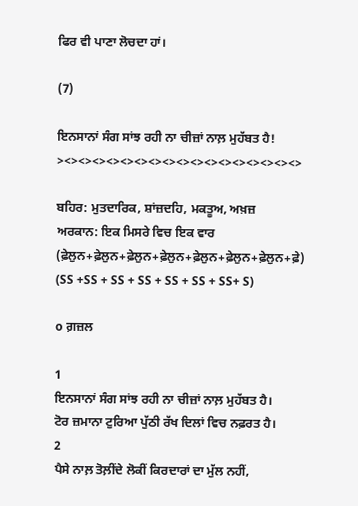ਫਿਰ ਵੀ ਪਾਣਾ ਲੋਚਦਾ ਹਾਂ।

(7)

ਇਨਸਾਨਾਂ ਸੰਗ ਸਾਂਝ ਰਹੀ ਨਾ ਚੀਜ਼ਾਂ ਨਾਲ਼ ਮੁਹੱਬਤ ਹੈ!
><><><><><><><><><><><><><><><><><>

ਬਹਿਰ: ਮੁਤਦਾਰਿਕ, ਸ਼ਾਂਜ਼ਦਹਿ, ਮਕਤੂਅ, ਅਖ਼ਜ਼
ਅਰਕਾਨ: ਇਕ ਮਿਸਰੇ ਵਿਚ ਇਕ ਵਾਰ
(ਫ਼ੇਲੁਨ+ਫ਼ੇਲੁਨ+ਫ਼ੇਲੁਨ+ਫ਼ੇਲੁਨ+ਫ਼ੇਲੁਨ+ਫ਼ੇਲੁਨ+ਫ਼ੇਲੁਨ+ਫ਼ੇ)
(SS +SS + SS + SS + SS + SS + SS+ S)

o ਗ਼ਜ਼ਲ

1
ਇਨਸਾਨਾਂ ਸੰਗ ਸਾਂਝ ਰਹੀ ਨਾ ਚੀਜ਼ਾਂ ਨਾਲ਼ ਮੁਹੱਬਤ ਹੈ।
ਟੋਰ ਜ਼ਮਾਨਾ ਟੁਰਿਆ ਪੁੱਠੀ ਰੱਖ ਦਿਲਾਂ ਵਿਚ ਨਫ਼ਰਤ ਹੈ।
2
ਪੈਸੇ ਨਾਲ਼ ਤੋਲ਼ੀਂਦੇ ਲੋਕੀਂ ਕਿਰਦਾਰਾਂ ਦਾ ਮੁੱਲ ਨਹੀਂ,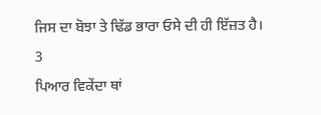ਜਿਸ ਦਾ ਬੋਝਾ ਤੇ ਢਿੱਡ ਭਾਰਾ ਓਸੇ ਦੀ ਹੀ ਇੱਜ਼ਤ ਹੈ।
3
ਪਿਆਰ ਵਿਕੇਂਦਾ ਥਾਂ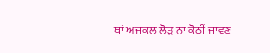ਥਾਂ ਅਜਕਲ ਲੋਡ਼ ਨਾ ਕੋਠੀਂ ਜਾਵਣ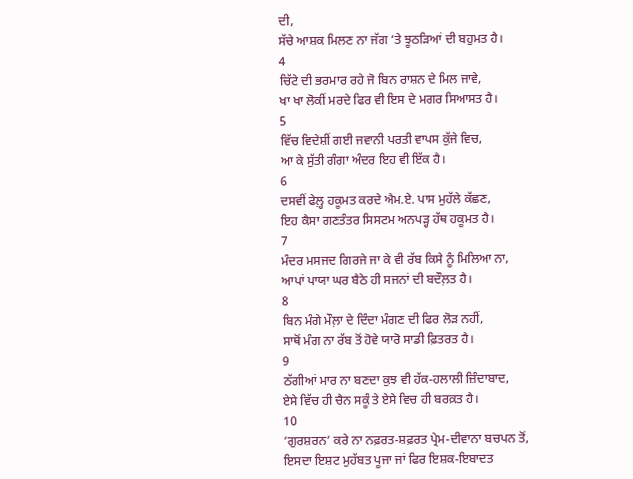ਦੀ,
ਸੱਚੇ ਆਸ਼ਕ ਮਿਲਣ ਨਾ ਜੱਗ ‘ਤੇ ਝੂਠਡ਼ਿਆਂ ਦੀ ਬਹੁਮਤ ਹੈ।
4
ਚਿੱਟੇ ਦੀ ਭਰਮਾਰ ਰਹੇ ਜੋ ਬਿਨ ਰਾਸ਼ਨ ਦੇ ਮਿਲ ਜਾਵੇ,
ਖਾ ਖਾ ਲੋਕੀਂ ਮਰਦੇ ਫਿਰ ਵੀ ਇਸ ਦੇ ਮਗਰ ਸਿਆਸਤ ਹੈ।
5
ਵਿੱਚ ਵਿਦੇਸ਼ੀਂ ਗਈ ਜਵਾਨੀ ਪਰਤੀ ਵਾਪਸ ਕੁੱਜੇ ਵਿਚ,
ਆ ਕੇ ਸੁੱਤੀ ਗੰਗਾ ਅੰਦਰ ਇਹ ਵੀ ਇੱਕ ਹੈ।
6
ਦਸਵੀਂ ਫੇਲ਼੍ਹ ਹਕੂਮਤ ਕਰਦੇ ਐਮ.ਏ. ਪਾਸ ਮੁਹੱਲੇ ਕੱਛਣ,
ਇਹ ਕੈਸਾ ਗਣਤੰਤਰ ਸਿਸਟਮ ਅਨਪਡ਼੍ਹ ਹੱਥ ਹਕੂਮਤ ਹੈ।
7
ਮੰਦਰ ਮਸਜਦ ਗਿਰਜੇ ਜਾ ਕੇ ਵੀ ਰੱਬ ਕਿਸੇ ਨੂੰ ਮਿਲਿਆ ਨਾ,
ਆਪਾਂ ਪਾਯਾ ਘਰ ਬੈਠੇ ਹੀ ਸਜਨਾਂ ਦੀ ਬਦੌਲ਼ਤ ਹੈ।
8
ਬਿਨ ਮੰਗੇ ਮੌਲ਼ਾ ਦੇ ਦਿੰਦਾ ਮੰਗਣ ਦੀ ਫਿਰ ਲੋਡ਼ ਨਹੀਂ,
ਸਾਥੋਂ ਮੰਗ ਨਾ ਰੱਬ ਤੋਂ ਹੋਵੇ ਯਾਰੋ ਸਾਡੀ ਫ਼ਿਤਰਤ ਹੈ।
9
ਠੱਗੀਆਂ ਮਾਰ ਨਾ ਬਣਦਾ ਕੁਝ ਵੀ ਹੱਕ-ਹਲਾਲੀ ਜ਼ਿੰਦਾਬਾਦ,
ਏਸੇ ਵਿੱਚ ਹੀ ਚੈਨ ਸਕੂੰ ਤੇ ਏਸੇ ਵਿਚ ਹੀ ਬਰਕ਼ਤ ਹੈ।
10
‘ਗੁਰਸ਼ਰਨ’ ਕਰੇ ਨਾ ਨਫ਼ਰਤ-ਸ਼ਫ਼ਰਤ ਪ੍ਰੇਮ-ਦੀਵਾਨਾ ਬਚਪਨ ਤੋਂ,
ਇਸਦਾ ਇਸ਼ਟ ਮੁਹੱਬਤ ਪੂਜਾ ਜਾਂ ਫਿਰ ਇਸ਼ਕ-ਇਬਾਦਤ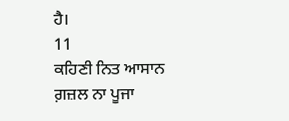ਹੈ।
11
ਕਹਿਣੀ ਨਿਤ ਆਸਾਨ ਗ਼ਜ਼ਲ ਨਾ ਪੂਜਾ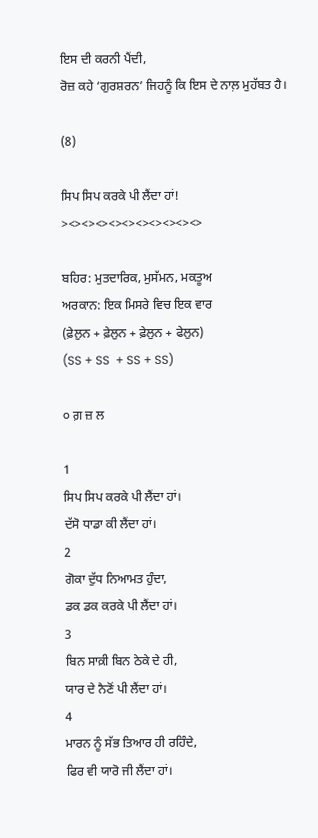ਇਸ ਦੀ ਕਰਨੀ ਪੈਂਦੀ,
ਰੋਜ਼ ਕਹੇ ‘ਗੁਰਸ਼ਰਨ’ ਜਿਹਨੂੰ ਕਿ ਇਸ ਦੇ ਨਾਲ਼ ਮੁਹੱਬਤ ਹੈ।

(8)

ਸਿਪ ਸਿਪ ਕਰਕੇ ਪੀ ਲੈਂਦਾ ਹਾਂ!
><><><><><><><><><><>

ਬਹਿਰ: ਮੁਤਦਾਰਿਕ, ਮੁਸੱਮਨ, ਮਕਤੂਅ
ਅਰਕਾਨ: ਇਕ ਮਿਸਰੇ ਵਿਚ ਇਕ ਵਾਰ
(ਫ਼ੇਲੁਨ + ਫ਼ੇਲੁਨ + ਫ਼ੇਲੁਨ + ਫੇਲੁਨ)
(SS + SS  + SS + SS)

੦ ਗ਼ ਜ਼ ਲ

1
ਸਿਪ ਸਿਪ ਕਰਕੇ ਪੀ ਲੈਂਦਾ ਹਾਂ।
ਦੱਸੋ ਧਾਡਾ ਕੀ ਲੈਂਦਾ ਹਾਂ।
2
ਗੋਕਾ ਦੁੱਧ ਨਿਆਮਤ ਹੁੰਦਾ,
ਡਕ ਡਕ ਕਰਕੇ ਪੀ ਲੈਂਦਾ ਹਾਂ।
3
ਬਿਨ ਸਾਕ਼ੀ ਬਿਨ ਠੇਕੇ ਦੇ ਹੀ,
ਯਾਰ ਦੇ ਨੈਣੋਂ ਪੀ ਲੈਂਦਾ ਹਾਂ।
4
ਮਾਰਨ ਨੂੰ ਸੱਭ ਤਿਆਰ ਹੀ ਰਹਿੰਦੇ,
ਫਿਰ ਵੀ ਯਾਰੋ ਜੀ ਲੈਂਦਾ ਹਾਂ।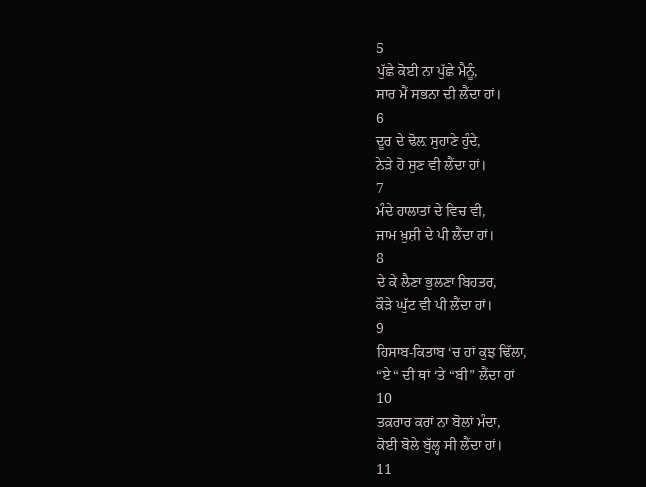5
ਪੁੱਛੇ ਕੋਈ ਨਾ ਪੁੱਛੇ ਮੈਨੂੰ,
ਸਾਰ ਮੈਂ ਸਭਨਾ ਦੀ ਲੈਂਦਾ ਹਾਂ।
6
ਦੂਰ ਦੇ ਢੋਲ਼ ਸੁਹਾਣੇ ਹੁੰਦੇ,
ਨੇਡ਼ੇ ਹੋ ਸੁਣ ਵੀ ਲੈਂਦਾ ਹਾਂ।
7
ਮੰਦੇ ਹਾਲਾਤਾਂ ਦੇ ਵਿਚ ਵੀ,
ਜਾਮ ਖ਼ੁਸ਼ੀ ਦੇ ਪੀ ਲੈਂਦਾ ਹਾਂ।
8
ਦੇ ਕੇ ਲੈਣਾ ਭੁਲਣਾ ਬਿਹਤਰ,
ਕੌਡ਼ੇ ਘੁੱਟ ਵੀ ਪੀ ਲੈਂਦਾ ਹਾਂ।
9
ਹਿਸਾਬ-ਕਿਤਾਬ ‘ਚ ਹਾਂ ਕੁਝ ਢਿੱਲਾ,
“ਏ“ ਦੀ ਥਾਂ ‘ਤੇ “ਬੀ” ਲੈਂਦਾ ਹਾਂ
10
ਤਕ਼ਰਾਰ ਕਰਾਂ ਨਾ ਬੋਲਾਂ ਮੰਦਾ,
ਕੋਈ ਬੋਲੇ ਬੁੱਲ੍ਹ ਸੀ ਲੈਂਦਾ ਹਾਂ।
11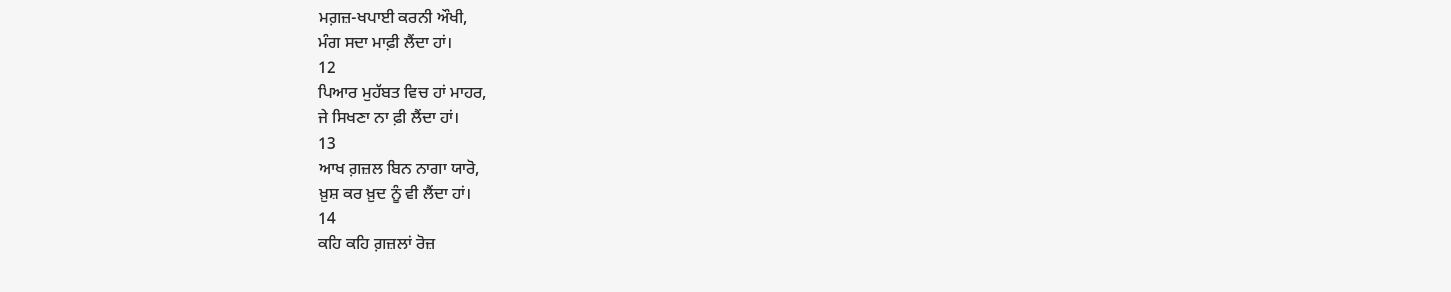ਮਗ਼ਜ਼-ਖਪਾਈ ਕਰਨੀ ਔਖੀ,
ਮੰਗ ਸਦਾ ਮਾਫ਼ੀ ਲੈਂਦਾ ਹਾਂ।
12
ਪਿਆਰ ਮੁਹੱਬਤ ਵਿਚ ਹਾਂ ਮਾਹਰ,
ਜੇ ਸਿਖਣਾ ਨਾ ਫ਼ੀ ਲੈਂਦਾ ਹਾਂ।
13
ਆਖ ਗ਼ਜ਼ਲ ਬਿਨ ਨਾਗਾ ਯਾਰੋ,
ਖ਼ੁਸ਼ ਕਰ ਖ਼ੁਦ ਨੂੰ ਵੀ ਲੈਂਦਾ ਹਾਂ।
14
ਕਹਿ ਕਹਿ ਗ਼ਜ਼ਲਾਂ ਰੋਜ਼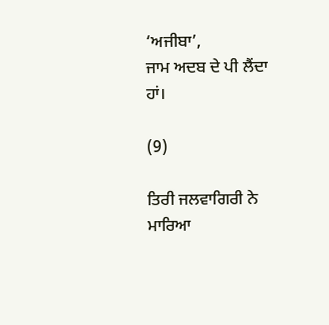‘ਅਜੀਬਾ’,
ਜਾਮ ਅਦਬ ਦੇ ਪੀ ਲੈਂਦਾ ਹਾਂ।

(9)

ਤਿਰੀ ਜਲਵਾਗਿਰੀ ਨੇ ਮਾਰਿਆ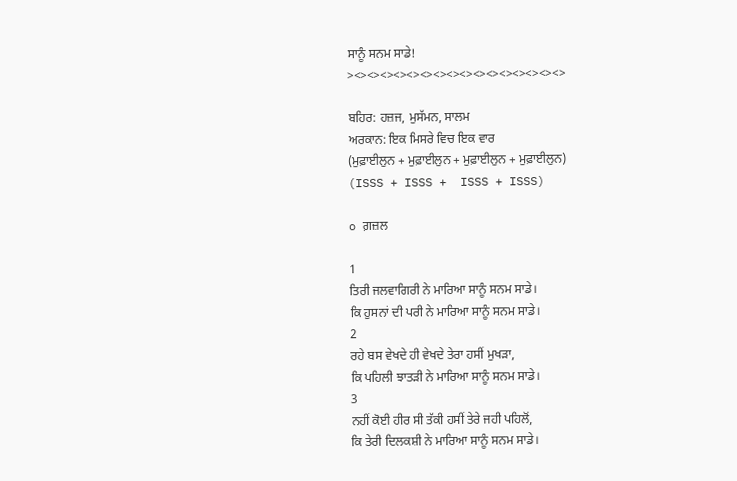ਸਾਨੂੰ ਸਨਮ ਸਾਡੇ!
><><><><><><><><><><><><><><><><>

ਬਹਿਰ: ਹਜ਼ਜ, ਮੁਸੱਮਨ, ਸਾਲਮ
ਅਰਕਾਨ: ਇਕ ਮਿਸਰੇ ਵਿਚ ਇਕ ਵਾਰ
(ਮੁਫ਼ਾਈਲੁਨ + ਮੁਫ਼ਾਈਲੁਨ + ਮੁਫ਼ਾਈਲੁਨ + ਮੁਫ਼ਾਈਲੁਨ)
(ISSS + ISSS +  ISSS + ISSS)

o ਗ਼ਜ਼ਲ

1
ਤਿਰੀ ਜਲਵਾਗਿਰੀ ਨੇ ਮਾਰਿਆ ਸਾਨੂੰ ਸਨਮ ਸਾਡੇ।
ਕਿ ਹੁਸਨਾਂ ਦੀ ਪਰੀ ਨੇ ਮਾਰਿਆ ਸਾਨੂੰ ਸਨਮ ਸਾਡੇ।
2
ਰਹੇ ਬਸ ਵੇਖਦੇ ਹੀ ਵੇਖਦੇ ਤੇਰਾ ਹਸੀਂ ਮੁਖਡ਼ਾ,
ਕਿ ਪਹਿਲੀ ਝਾਤਡ਼ੀ ਨੇ ਮਾਰਿਆ ਸਾਨੂੰ ਸਨਮ ਸਾਡੇ।
3
ਨਹੀਂ ਕੋਈ ਹੀਰ ਸੀ ਤੱਕੀ ਹਸੀਂ ਤੇਰੇ ਜਹੀ ਪਹਿਲੋਂ,
ਕਿ ਤੇਰੀ ਦਿਲਕਸ਼ੀ ਨੇ ਮਾਰਿਆ ਸਾਨੂੰ ਸਨਮ ਸਾਡੇ।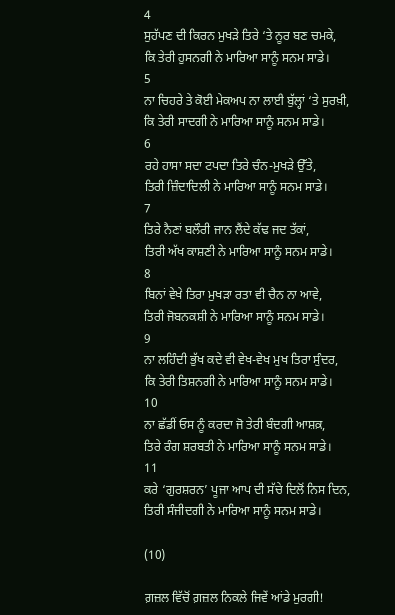4
ਸੁਹੱਪਣ ਦੀ ਕਿਰਨ ਮੁਖਡ਼ੇ ਤਿਰੇ ‘ਤੇ ਨੂਰ ਬਣ ਚਮਕੇ,
ਕਿ ਤੇਰੀ ਹੁਸਨਗੀ ਨੇ ਮਾਰਿਆ ਸਾਨੂੰ ਸਨਮ ਸਾਡੇ।
5
ਨਾ ਚਿਹਰੇ ਤੇ ਕੋਈ ਮੇਕਅਪ ਨਾ ਲਾਈ ਬੁੱਲ੍ਹਾਂ ‘ਤੇ ਸੁਰਖ਼ੀ,
ਕਿ ਤੇਰੀ ਸਾਦਗੀ ਨੇ ਮਾਰਿਆ ਸਾਨੂੰ ਸਨਮ ਸਾਡੇ।
6
ਰਹੇ ਹਾਸਾ ਸਦਾ ਟਪਦਾ ਤਿਰੇ ਚੰਨ-ਮੁਖਡ਼ੇ ਉੱਤੇ,
ਤਿਰੀ ਜ਼ਿੰਦਾਦਿਲੀ ਨੇ ਮਾਰਿਆ ਸਾਨੂੰ ਸਨਮ ਸਾਡੇ।
7
ਤਿਰੇ ਨੈਣਾਂ ਬਲੌਰੀ ਜਾਨ ਲੈਂਦੇ ਕੱਢ ਜਦ ਤੱਕਾਂ,
ਤਿਰੀ ਅੱਖ ਕਾਸ਼ਣੀ ਨੇ ਮਾਰਿਆ ਸਾਨੂੰ ਸਨਮ ਸਾਡੇ।
8
ਬਿਨਾਂ ਵੇਖੇ ਤਿਰਾ ਮੁਖਡ਼ਾ ਰਤਾ ਵੀ ਚੈਨ ਨਾ ਆਵੇ,
ਤਿਰੀ ਜੋਬਨਕਸ਼ੀ ਨੇ ਮਾਰਿਆ ਸਾਨੂੰ ਸਨਮ ਸਾਡੇ।
9
ਨਾ ਲਹਿੰਦੀ ਭੁੱਖ ਕਦੇ ਵੀ ਵੇਖ-ਵੇਖ ਮੁਖ ਤਿਰਾ ਸੁੰਦਰ,
ਕਿ ਤੇਰੀ ਤਿਸ਼ਨਗੀ ਨੇ ਮਾਰਿਆ ਸਾਨੂੰ ਸਨਮ ਸਾਡੇ।
10
ਨਾ ਛੱਡੀਂ ਓਸ ਨੂੰ ਕਰਦਾ ਜੋ ਤੇਰੀ ਬੰਦਗੀ ਆਸ਼ਕ਼,
ਤਿਰੇ ਰੰਗ ਸ਼ਰਬਤੀ ਨੇ ਮਾਰਿਆ ਸਾਨੂੰ ਸਨਮ ਸਾਡੇ।
11
ਕਰੇ ‘ਗੁਰਸ਼ਰਨ’ ਪੂਜਾ ਆਪ ਦੀ ਸੱਚੇ ਦਿਲੋਂ ਨਿਸ ਦਿਨ,
ਤਿਰੀ ਸੰਜੀਦਗੀ ਨੇ ਮਾਰਿਆ ਸਾਨੂੰ ਸਨਮ ਸਾਡੇ।

(10)

ਗ਼ਜ਼ਲ ਵਿੱਚੋਂ ਗ਼ਜ਼ਲ ਨਿਕਲੇ ਜਿਵੇਂ ਆਂਡੇ ਮੁਰਗੀ!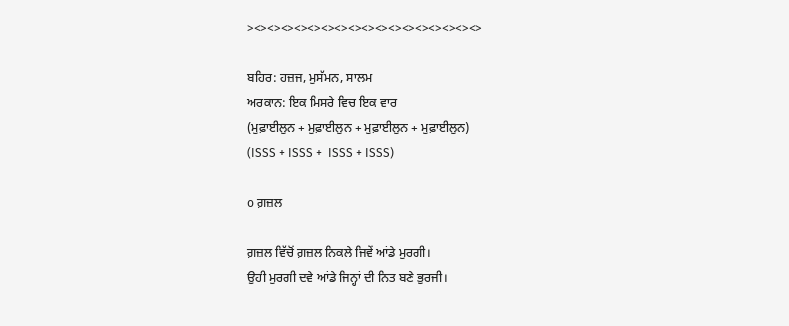><><><><><><><><><><><><><><><><><>

ਬਹਿਰ: ਹਜ਼ਜ, ਮੁਸੱਮਨ, ਸਾਲਮ
ਅਰਕਾਨ: ਇਕ ਮਿਸਰੇ ਵਿਚ ਇਕ ਵਾਰ
(ਮੁਫ਼ਾਈਲੁਨ + ਮੁਫ਼ਾਈਲੁਨ + ਮੁਫ਼ਾਈਲੁਨ + ਮੁਫ਼ਾਈਲੁਨ)
(ISSS + ISSS +  ISSS + ISSS)

o ਗ਼ਜ਼ਲ

ਗ਼ਜ਼ਲ ਵਿੱਚੋਂ ਗ਼ਜ਼ਲ ਨਿਕਲੇ ਜਿਵੇਂ ਆਂਡੇ ਮੁਰਗੀ।
ਉਹੀ ਮੁਰਗੀ ਦਵੇ ਆਂਡੇ ਜਿਨ੍ਹਾਂ ਦੀ ਨਿਤ ਬਣੇ ਭੁਰਜੀ।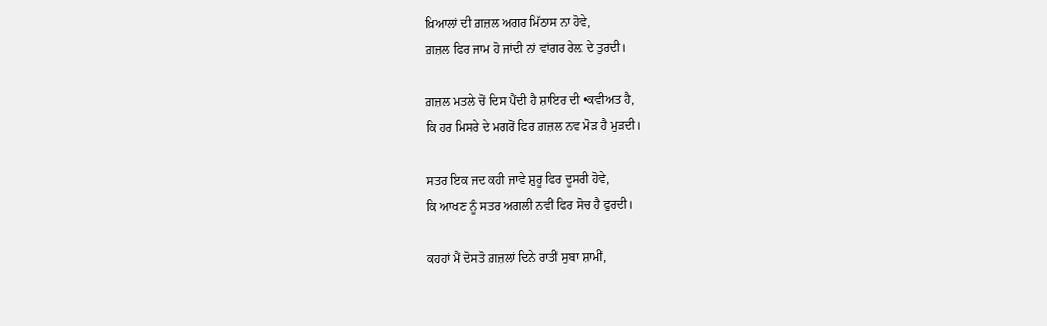ਖ਼ਿਆਲਾਂ ਦੀ ਗ਼ਜ਼ਲ ਅਗਰ ਮਿੱਠਾਸ ਨਾ ਹੋਵੇ,
ਗ਼ਜ਼ਲ ਫਿਰ ਜਾਮ ਹੋ ਜਾਂਦੀ ਨਾਂ ਵਾਂਗਰ ਰੇਲ਼ ਦੇ ਤੁਰਦੀ।

ਗ਼ਜ਼ਲ ਮਤਲੇ ਚੋਂ ਦਿਸ ਪੈਂਦੀ ਹੈ ਸ਼ਾਇਰ ਦੀ •ਕਵੀਅਤ ਹੈ,
ਕਿ ਹਰ ਮਿਸਰੇ ਦੇ ਮਗਰੋਂ ਫਿਰ ਗ਼ਜ਼ਲ ਨਵ ਮੋਡ਼ ਹੈ ਮੁਡ਼ਦੀ।

ਸਤਰ ਇਕ ਜਦ ਕਹੀ ਜਾਵੇ ਸ਼ੁਰੂ ਫਿਰ ਦੂਸਰੀ ਹੋਵੇ,
ਕਿ ਆਖਣ ਨੂੰ ਸਤਰ ਅਗਲੀ ਨਵੀਂ ਫਿਰ ਸੋਚ ਹੈ ਫੁਰਦੀ।

ਕਹਹਾਂ ਮੈਂ ਦੋਸਤੋ ਗ਼ਜ਼ਲਾਂ ਦਿਨੇ ਰਾਤੀਂ ਸੁਬਾ ਸ਼ਾਮੀਂ,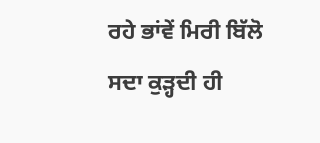ਰਹੇ ਭਾਂਵੇਂ ਮਿਰੀ ਬਿੱਲੋ ਸਦਾ ਕੁਡ਼੍ਹਦੀ ਹੀ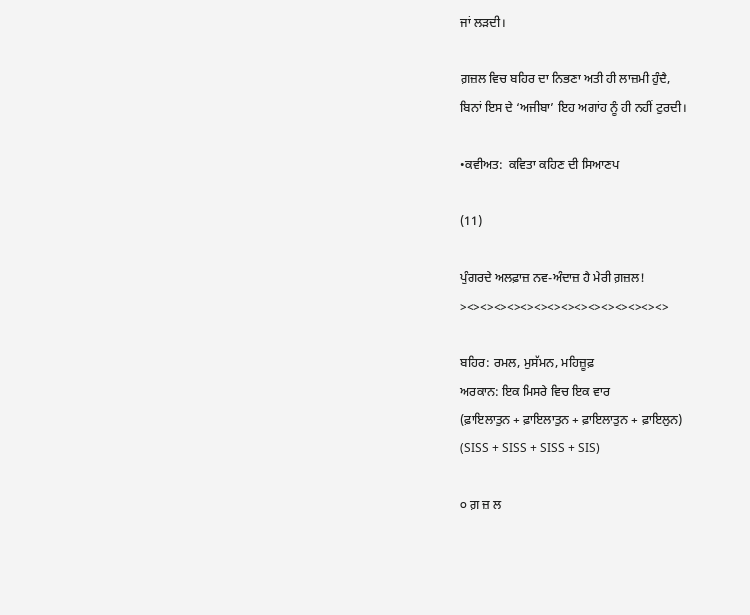ਜਾਂ ਲਡ਼ਦੀ।

ਗ਼ਜ਼ਲ ਵਿਚ ਬਹਿਰ ਦਾ ਨਿਭਣਾ ਅਤੀ ਹੀ ਲਾਜ਼ਮੀ ਹੁੰਦੈ,
ਬਿਨਾਂ ਇਸ ਦੇ ‘ਅਜੀਬਾ’ ਇਹ ਅਗਾਂਹ ਨੂੰ ਹੀ ਨਹੀਂ ਟੁਰਦੀ।

•ਕਵੀਅਤ:  ਕਵਿਤਾ ਕਹਿਣ ਦੀ ਸਿਆਣਪ

(11)

ਪੁੰਗਰਦੇ ਅਲਫ਼ਾਜ਼ ਨਵ-ਅੰਦਾਜ਼ ਹੈ ਮੇਰੀ ਗ਼ਜ਼ਲ!
><><><><><><><><><><><><><><><>

ਬਹਿਰ: ਰਮਲ, ਮੁਸੱਮਨ, ਮਹਿਜ਼ੂਫ਼
ਅਰਕਾਨ: ਇਕ ਮਿਸਰੇ ਵਿਚ ਇਕ ਵਾਰ
(ਫ਼ਾਇਲਾਤੁਨ + ਫ਼ਾਇਲਾਤੁਨ + ਫ਼ਾਇਲਾਤੁਨ + ਫ਼ਾਇਲੁਨ)
(SISS + SISS + SISS + SIS)

੦ ਗ਼ ਜ਼ ਲ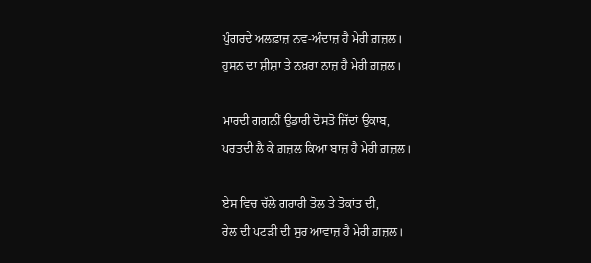ਪੁੰਗਰਦੇ ਅਲਫ਼ਾਜ਼ ਨਵ-ਅੰਦਾਜ਼ ਹੈ ਮੇਰੀ ਗ਼ਜ਼ਲ।
ਹੁਸਨ ਦਾ ਸ਼ੀਸ਼ਾ ਤੇ ਨਖ਼ਰਾ ਨਾਜ਼ ਹੈ ਮੇਰੀ ਗ਼ਜ਼ਲ।

ਮਾਰਦੀ ਗਗਨੀਂ ਉਡਾਰੀ ਦੋਸਤੋ ਜਿੱਦਾਂ ਉਕਾਬ,
ਪਰਤਦੀ ਲੈ ਕੇ ਗ਼ਜ਼ਲ ਕਿਆ ਬਾਜ਼ ਹੈ ਮੇਰੀ ਗ਼ਜ਼ਲ।

ਏਸ ਵਿਚ ਚੱਲੇ ਗਰਾਰੀ ਤੋਲ ਤੇ ਤੋਕਾਂਤ ਦੀ,
ਰੇਲ ਦੀ ਪਟਡ਼ੀ ਦੀ ਸੁਰ ਆਵਾਜ਼ ਹੈ ਮੇਰੀ ਗ਼ਜ਼ਲ।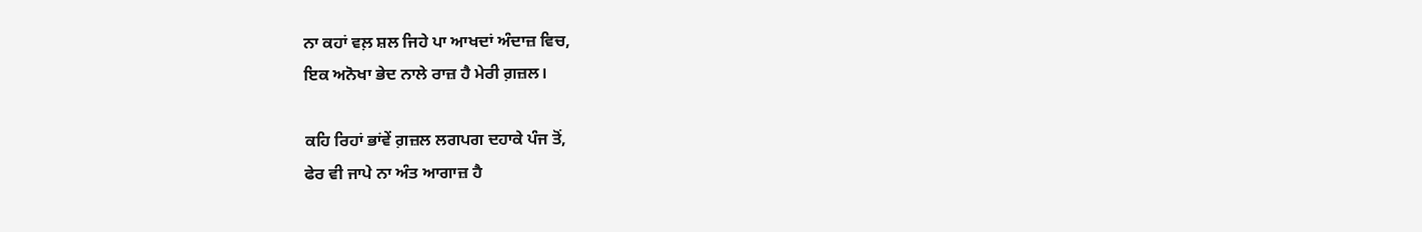ਨਾ ਕਹਾਂ ਵਲ਼ ਸ਼ਲ ਜਿਹੇ ਪਾ ਆਖਦਾਂ ਅੰਦਾਜ਼ ਵਿਚ,
ਇਕ ਅਨੋਖਾ ਭੇਦ ਨਾਲੇ ਰਾਜ਼ ਹੈ ਮੇਰੀ ਗ਼ਜ਼ਲ।

ਕਹਿ ਰਿਹਾਂ ਭਾਂਵੇਂ ਗ਼ਜ਼ਲ ਲਗਪਗ ਦਹਾਕੇ ਪੰਜ ਤੋਂ,
ਫੇਰ ਵੀ ਜਾਪੇ ਨਾ ਅੰਤ ਆਗਾਜ਼ ਹੈ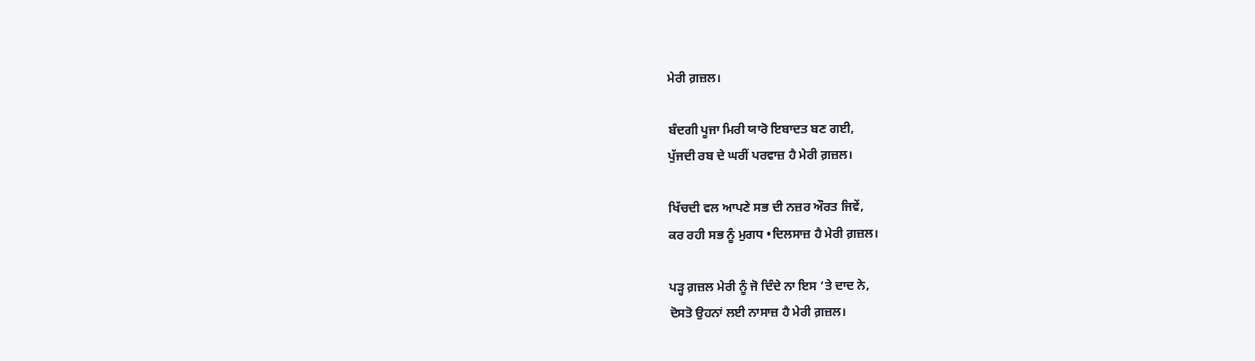ਮੇਰੀ ਗ਼ਜ਼ਲ।

ਬੰਦਗੀ ਪੂਜਾ ਮਿਰੀ ਯਾਰੋ ਇਬਾਦਤ ਬਣ ਗਈ,
ਪੁੱਜਦੀ ਰਬ ਦੇ ਘਰੀਂ ਪਰਵਾਜ਼ ਹੈ ਮੇਰੀ ਗ਼ਜ਼ਲ।

ਖਿੱਚਦੀ ਵਲ ਆਪਣੇ ਸਭ ਦੀ ਨਜ਼ਰ ਔਰਤ ਜਿਵੇਂ,
ਕਰ ਰਹੀ ਸਭ ਨੂੰ ਮੁਗਧ •ਦਿਲਸਾਜ਼ ਹੈ ਮੇਰੀ ਗ਼ਜ਼ਲ।

ਪਡ਼੍ਹ ਗ਼ਜ਼ਲ ਮੇਰੀ ਨੂੰ ਜੋ ਦਿੰਦੇ ਨਾ ਇਸ ‘ਤੇ ਦਾਦ ਨੇ,
ਦੋਸਤੋ ਉਹਨਾਂ ਲਈ ਨਾਸਾਜ਼ ਹੈ ਮੇਰੀ ਗ਼ਜ਼ਲ।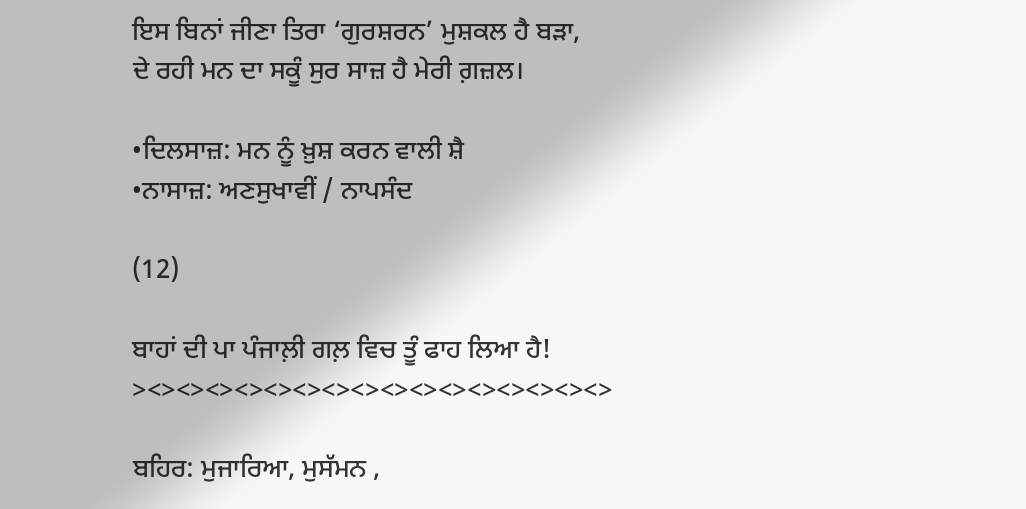ਇਸ ਬਿਨਾਂ ਜੀਣਾ ਤਿਰਾ ‘ਗੁਰਸ਼ਰਨ’ ਮੁਸ਼ਕਲ ਹੈ ਬਡ਼ਾ,
ਦੇ ਰਹੀ ਮਨ ਦਾ ਸਕੂੰ ਸੁਰ ਸਾਜ਼ ਹੈ ਮੇਰੀ ਗ਼ਜ਼ਲ।

•ਦਿਲਸਾਜ਼: ਮਨ ਨੂੰ ਖ਼ੁਸ਼ ਕਰਨ ਵਾਲੀ ਸ਼ੈ
•ਨਾਸਾਜ਼: ਅਣਸੁਖਾਵੀਂ / ਨਾਪਸੰਦ

(12)

ਬਾਹਾਂ ਦੀ ਪਾ ਪੰਜਾਲ਼ੀ ਗਲ਼ ਵਿਚ ਤੂੰ ਫਾਹ ਲਿਆ ਹੈ!
><><><><><><><><><><><><><><><><>

ਬਹਿਰ: ਮੁਜਾਰਿਆ, ਮੁਸੱਮਨ ,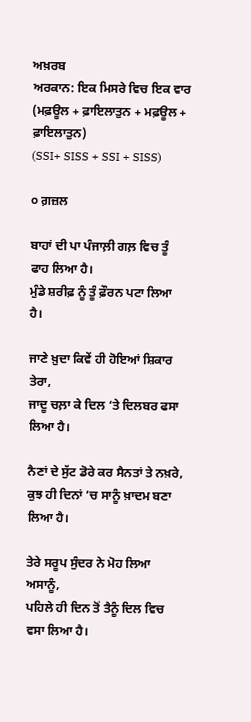ਅਖ਼ਰਬ
ਅਰਕਾਨ: ਇਕ ਮਿਸਰੇ ਵਿਚ ਇਕ ਵਾਰ
(ਮਫ਼ਊਲ + ਫ਼ਾਇਲਾਤੁਨ + ਮਫ਼ਊਲ + ਫ਼ਾਇਲਾਤੁਨ)
(SSI+ SISS + SSI + SISS)

੦ ਗ਼ਜ਼ਲ

ਬਾਹਾਂ ਦੀ ਪਾ ਪੰਜਾਲ਼ੀ ਗਲ਼ ਵਿਚ ਤੂੰ ਫਾਹ ਲਿਆ ਹੈ।
ਮੁੰਡੇ ਸ਼ਰੀਫ਼ ਨੂੰ ਤੂੰ ਫ਼ੌਰਨ ਪਟਾ ਲਿਆ ਹੈ।

ਜਾਣੇ ਖ਼ੁਦਾ ਕਿਵੇਂ ਹੀ ਹੋਇਆਂ ਸ਼ਿਕਾਰ ਤੇਰਾ,
ਜਾਦੂ ਚਲ਼ਾ ਕੇ ਦਿਲ ‘ਤੇ ਦਿਲਬਰ ਫਸਾ ਲਿਆ ਹੈ।

ਨੈਣਾਂ ਦੇ ਸੁੱਟ ਡੋਰੇ ਕਰ ਸੈਨਤਾਂ ਤੇ ਨਖ਼ਰੇ,
ਕੁਝ ਹੀ ਦਿਨਾਂ ‘ਚ ਸਾਨੂੰ ਖ਼ਾਦਮ ਬਣਾ ਲਿਆ ਹੈ।

ਤੇਰੇ ਸਰੂਪ ਸੁੰਦਰ ਨੇ ਮੋਹ ਲਿਆ ਅਸਾਨੂੰ,
ਪਹਿਲੇ ਹੀ ਦਿਨ ਤੋਂ ਤੈਨੂੰ ਦਿਲ ਵਿਚ ਵਸਾ ਲਿਆ ਹੈ।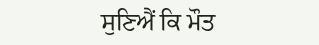ਸੁਣਿਐਂ ਕਿ ਮੌਤ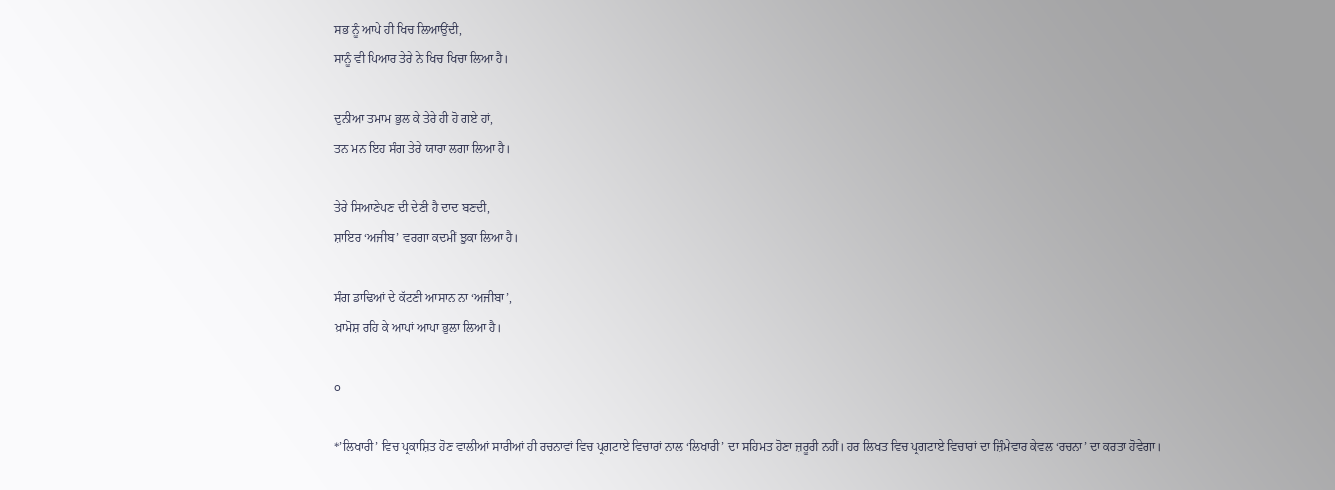ਸਭ ਨੂੰ ਆਪੇ ਹੀ ਖਿਚ ਲਿਆਉਂਦੀ,
ਸਾਨੂੰ ਵੀ ਪਿਆਰ ਤੇਰੇ ਨੇ ਖਿਚ ਖਿਚਾ ਲਿਆ ਹੈ।

ਦੁਨੀਆ ਤਮਾਮ ਭੁਲ ਕੇ ਤੇਰੇ ਹੀ ਹੋ ਗਏ ਹਾਂ,
ਤਨ ਮਨ ਇਹ ਸੰਗ ਤੇਰੇ ਯਾਰਾ ਲਗਾ ਲਿਆ ਹੈ।

ਤੇਰੇ ਸਿਆਣੇਪਣ ਦੀ ਦੇਣੀ ਹੈ ਦਾਦ ਬਣਦੀ,
ਸ਼ਾਇਰ ‘ਅਜੀਬ’ ਵਰਗਾ ਕਦਮੀਂ ਝੁਕਾ ਲਿਆ ਹੈ।

ਸੰਗ ਡਾਢਿਆਂ ਦੇ ਕੱਟਣੀ ਆਸਾਨ ਨਾ ‘ਅਜੀਬਾ’,
ਖ਼ਾਮੋਸ਼ ਰਹਿ ਕੇ ਆਪਾਂ ਆਪਾ ਭੁਲਾ ਲਿਆ ਹੈ।

o

*’ਲਿਖਾਰੀ’ ਵਿਚ ਪ੍ਰਕਾਸ਼ਿਤ ਹੋਣ ਵਾਲੀਆਂ ਸਾਰੀਆਂ ਹੀ ਰਚਨਾਵਾਂ ਵਿਚ ਪ੍ਰਗਟਾਏ ਵਿਚਾਰਾਂ ਨਾਲ ‘ਲਿਖਾਰੀ’ ਦਾ ਸਹਿਮਤ ਹੋਣਾ ਜ਼ਰੂਰੀ ਨਹੀਂ। ਹਰ ਲਿਖਤ ਵਿਚ ਪ੍ਰਗਟਾਏ ਵਿਚਾਰਾਂ ਦਾ ਜ਼ਿੰਮੇਵਾਰ ਕੇਵਲ ‘ਰਚਨਾ’ ਦਾ ਕਰਤਾ ਹੋਵੇਗਾ।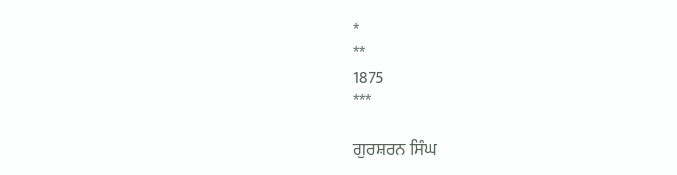*
**
1875
***

ਗੁਰਸ਼ਰਨ ਸਿੰਘ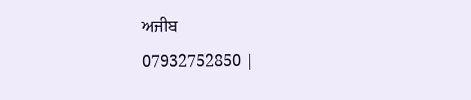ਅਜੀਬ
07932752850 |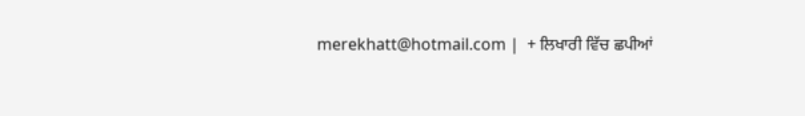merekhatt@hotmail.com |  + ਲਿਖਾਰੀ ਵਿੱਚ ਛਪੀਆਂ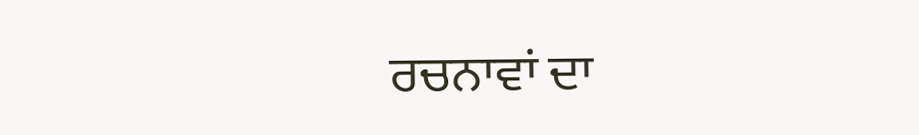ਰਚਨਾਵਾਂ ਦਾ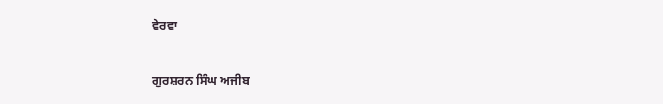ਵੇਰਵਾ

ਗੁਰਸ਼ਰਨ ਸਿੰਘ ਅਜੀਬ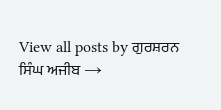View all posts by ਗੁਰਸ਼ਰਨ ਸਿੰਘ ਅਜੀਬ →